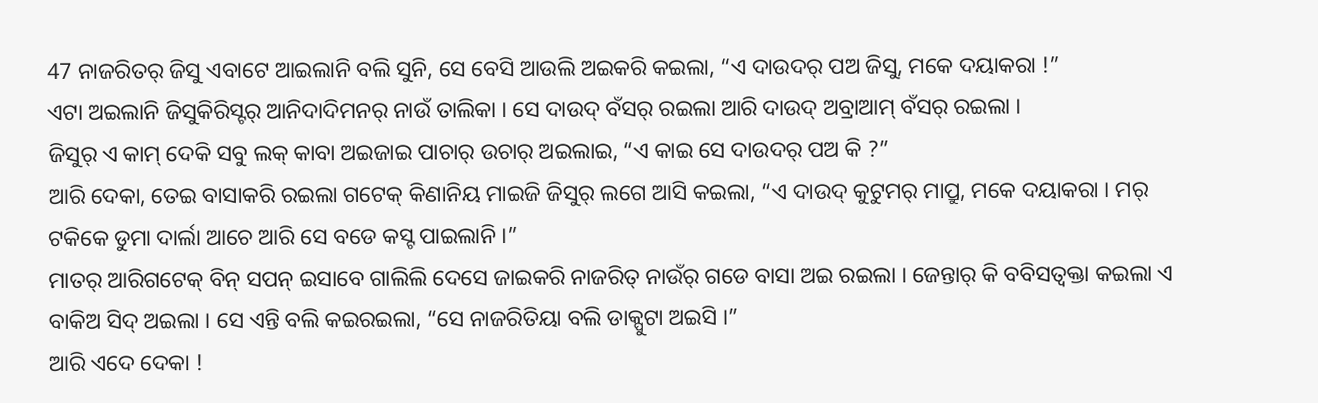47 ନାଜରିତର୍ ଜିସୁ ଏବାଟେ ଆଇଲାନି ବଲି ସୁନି, ସେ ବେସି ଆଉଲି ଅଇକରି କଇଲା, “ଏ ଦାଉଦର୍ ପଅ ଜିସୁ, ମକେ ଦୟାକରା !”
ଏଟା ଅଇଲାନି ଜିସୁକିରିସ୍ଟର୍ ଆନିଦାଦିମନର୍ ନାଉଁ ତାଲିକା । ସେ ଦାଉଦ୍ ବଁସର୍ ରଇଲା ଆରି ଦାଉଦ୍ ଅବ୍ରାଆମ୍ ବଁସର୍ ରଇଲା ।
ଜିସୁର୍ ଏ କାମ୍ ଦେକି ସବୁ ଲକ୍ କାବା ଅଇଜାଇ ପାଚାର୍ ଉଚାର୍ ଅଇଲାଇ, “ଏ କାଇ ସେ ଦାଉଦର୍ ପଅ କି ?”
ଆରି ଦେକା, ତେଇ ବାସାକରି ରଇଲା ଗଟେକ୍ କିଣାନିୟ ମାଇଜି ଜିସୁର୍ ଲଗେ ଆସି କଇଲା, “ଏ ଦାଉଦ୍ କୁଟୁମର୍ ମାପ୍ରୁ, ମକେ ଦୟାକରା । ମର୍ ଟକିକେ ଡୁମା ଦାର୍ଲା ଆଚେ ଆରି ସେ ବଡେ କସ୍ଟ ପାଇଲାନି ।”
ମାତର୍ ଆରିଗଟେକ୍ ବିନ୍ ସପନ୍ ଇସାବେ ଗାଲିଲି ଦେସେ ଜାଇକରି ନାଜରିତ୍ ନାଉଁର୍ ଗଡେ ବାସା ଅଇ ରଇଲା । ଜେନ୍ତାର୍ କି ବବିସତ୍ବକ୍ତା କଇଲା ଏ ବାକିଅ ସିଦ୍ ଅଇଲା । ସେ ଏନ୍ତି ବଲି କଇରଇଲା, “ସେ ନାଜରିତିୟା ବଲି ଡାକ୍ପୁଟା ଅଇସି ।”
ଆରି ଏଦେ ଦେକା !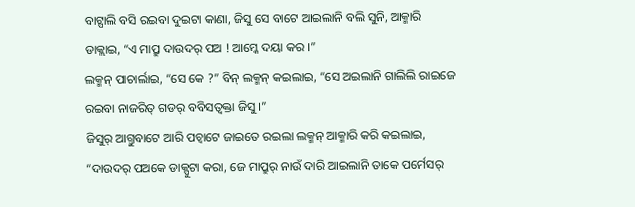ବାଟ୍ପାଲି ବସି ରଇବା ଦୁଇଟା କାଣା, ଜିସୁ ସେ ବାଟେ ଆଇଲାନି ବଲି ସୁନି, ଆକ୍ମାରି ଡାକ୍ଲାଇ, “ଏ ମାପ୍ରୁ ଦାଉଦର୍ ପଅ ! ଆମ୍କେ ଦୟା କର ।”
ଲକ୍ମନ୍ ପାଚାର୍ଲାଇ, “ସେ କେ ?” ବିନ୍ ଲକ୍ମନ୍ କଇଲାଇ, “ସେ ଅଇଲାନି ଗାଲିଲି ରାଇଜେ ରଇବା ନାଜରିତ୍ ଗଡର୍ ବବିସତ୍ବକ୍ତା ଜିସୁ ।”
ଜିସୁର୍ ଆଗ୍ତୁବାଟେ ଆରି ପଚ୍ବାଟେ ଜାଇତେ ରଇଲା ଲକ୍ମନ୍ ଆକ୍ମାରି କରି କଇଲାଇ, “ଦାଉଦର୍ ପଅକେ ଡାକ୍ପୁଟା କରା, ଜେ ମାପ୍ରୁର୍ ନାଉଁ ଦାରି ଆଇଲାନି ତାକେ ପର୍ମେସର୍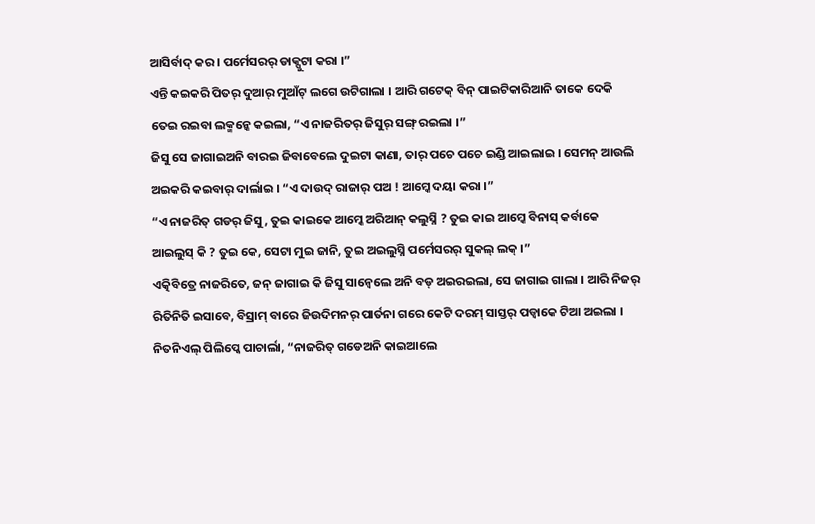ଆସିର୍ବାଦ୍ କର । ପର୍ମେସରର୍ ଡାକ୍ପୁଟା କରା ।”
ଏନ୍ତି କଇକରି ପିତର୍ ଦୁଆର୍ ମୁଆଁଟ୍ ଲଗେ ଉଟିଗାଲା । ଆରି ଗଟେକ୍ ବିନ୍ ପାଇଟିକାରିଆନି ତାକେ ଦେକି ତେଇ ରଇବା ଲକ୍ମନ୍କେ କଇଲା, “ଏ ନାଜରିତର୍ ଜିସୁର୍ ସଙ୍ଗ୍ ରଇଲା ।”
ଜିସୁ ସେ ଜାଗାଇଅନି ବାରଇ ଜିବାବେଲେ ଦୁଇଟା କାଣା, ତାର୍ ପଚେ ପଚେ ଇଣ୍ଡି ଆଇଲାଇ । ସେମନ୍ ଆଉଲି ଅଇକରି କଇବାର୍ ଦାର୍ଲାଇ । “ଏ ଦାଉଦ୍ ରାଜାର୍ ପଅ ! ଆମ୍କେ ଦୟା କରା ।”
“ଏ ନାଜରିତ୍ ଗଡର୍ ଜିସୁ, ତୁଇ କାଇକେ ଆମ୍କେ ଅରିଆନ୍ କଲୁସ୍ନି ? ତୁଇ କାଇ ଆମ୍କେ ବିନାସ୍ କର୍ବାକେ ଆଇଲୁସ୍ କି ? ତୁଇ କେ, ସେଟା ମୁଇ ଜାନି, ତୁଇ ଅଇଲୁସ୍ନି ପର୍ମେସରର୍ ସୁକଲ୍ ଲକ୍ ।”
ଏତ୍କିବିତ୍ରେ ନାଜରିତେ, ଜନ୍ ଜାଗାଇ କି ଜିସୁ ସାନ୍ବେଲେ ଅନି ବଡ୍ ଅଇରଇଲା, ସେ ଜାଗାଇ ଗାଲା । ଆରି ନିଜର୍ ରିତିନିତି ଇସାବେ, ବିସ୍ରାମ୍ ବାରେ ଜିଉଦିମନର୍ ପାର୍ତନା ଗରେ କେଟି ଦରମ୍ ସାସ୍ତର୍ ପଡ୍ବାକେ ଟିଆ ଅଇଲା ।
ନିତନିଏଲ୍ ପିଲିପ୍କେ ପାଚାର୍ଲା, “ନାଜରିତ୍ ଗଡେଅନି କାଇଆଲେ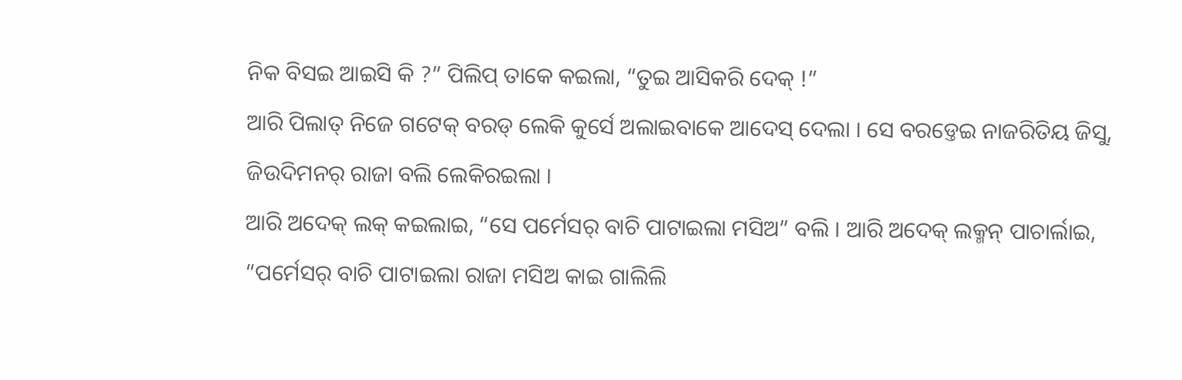ନିକ ବିସଇ ଆଇସି କି ?” ପିଲିପ୍ ତାକେ କଇଲା, “ତୁଇ ଆସିକରି ଦେକ୍ !”
ଆରି ପିଲାତ୍ ନିଜେ ଗଟେକ୍ ବରଡ୍ ଲେକି କୁର୍ସେ ଅଲାଇବାକେ ଆଦେସ୍ ଦେଲା । ସେ ବରଡ୍ତେଇ ନାଜରିତିୟ ଜିସୁ, ଜିଉଦିମନର୍ ରାଜା ବଲି ଲେକିରଇଲା ।
ଆରି ଅଦେକ୍ ଲକ୍ କଇଲାଇ, “ସେ ପର୍ମେସର୍ ବାଚି ପାଟାଇଲା ମସିଅ” ବଲି । ଆରି ଅଦେକ୍ ଲକ୍ମନ୍ ପାଚାର୍ଲାଇ, “ପର୍ମେସର୍ ବାଚି ପାଟାଇଲା ରାଜା ମସିଅ କାଇ ଗାଲିଲି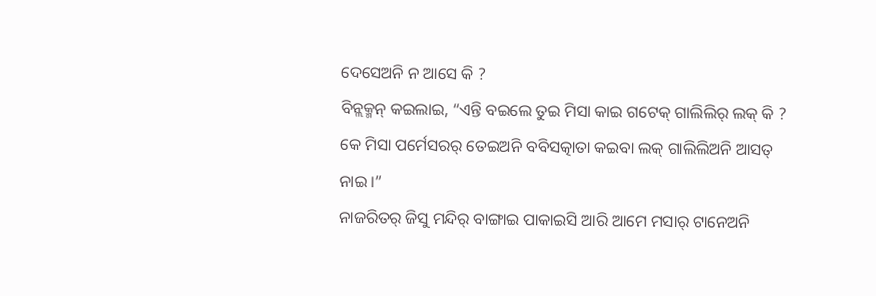ଦେସେଅନି ନ ଆସେ କି ?
ବିନ୍ଲକ୍ମନ୍ କଇଲାଇ, “ଏନ୍ତି ବଇଲେ ତୁଇ ମିସା କାଇ ଗଟେକ୍ ଗାଲିଲିର୍ ଲକ୍ କି ? କେ ମିସା ପର୍ମେସରର୍ ତେଇଅନି ବବିସତ୍କାତା କଇବା ଲକ୍ ଗାଲିଲିଅନି ଆସତ୍ ନାଇ ।”
ନାଜରିତର୍ ଜିସୁ ମନ୍ଦିର୍ ବାଙ୍ଗାଇ ପାକାଇସି ଆରି ଆମେ ମସାର୍ ଟାନେଅନି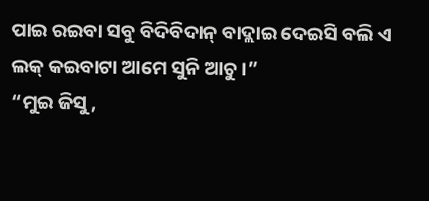ପାଇ ରଇବା ସବୁ ବିଦିବିଦାନ୍ ବାଦ୍ଲାଇ ଦେଇସି ବଲି ଏ ଲକ୍ କଇବାଟା ଆମେ ସୁନି ଆଚୁ ।”
“ମୁଇ ଜିସୁ,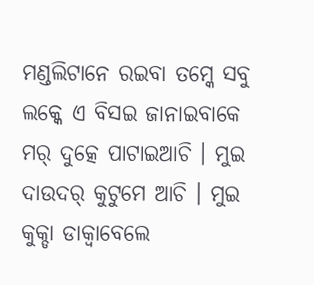ମଣ୍ଡଲିଟାନେ ରଇବା ତମ୍କେ ସବୁ ଲକ୍କେ ଏ ବିସଇ ଜାନାଇବାକେ ମର୍ ଦୁତ୍କେ ପାଟାଇଆଚି । ମୁଇ ଦାଉଦର୍ କୁଟୁମେ ଆଚି । ମୁଇ କୁକ୍ଡା ଡାକ୍ବାବେଲେ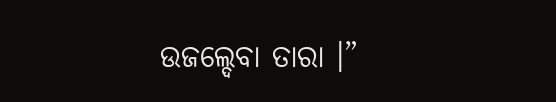ଉଜଲ୍ଦେବା ତାରା ।”